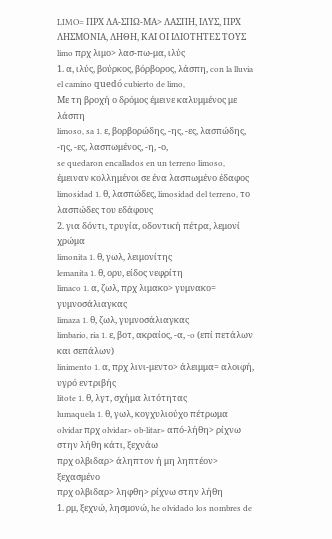LIMO= ΠΡΧ ΛΑ-ΣΠΩ-ΜΑ> ΛΑΣΠΗ, ΙΛΥΣ, ΠΡΧ ΛΗΣΜΟΝΙΑ, ΛΗΘΗ, ΚΑΙ ΟΙ ΙΔΙΟΤΗΤΕΣ ΤΟΥΣ
limo πρχ λιμο> λασ-πω-μα, ιλύς
1. α, ιλύς, βούρκος, βόρβορος, λάσπη, con la lluvia el camino quedó cubierto de limo,
Με τη βροχή ο δρόμος έμεινε καλυμμένος με λάσπη
limoso, sa 1. ε, βορβορώδης, -ης, -ες, λασπώδης, -ης, -ες, λασπωμένος, -η, -ο,
se quedaron encallados en un terreno limoso,
έμειναν κολλημένοι σε ένα λασπωμένο έδαφος
limosidad 1. θ, λασπώδες, limosidad del terreno, το λασπώδες του εδάφους
2. για δόντι, τρυγία, οδοντική πέτρα, λεμονί χρώμα
limonita 1. θ, γωλ, λειμονίτης
lemanita 1. θ, ορυ, είδος νεφρίτη
limaco 1. α, ζωλ, πρχ λιμακο> γυμνακο= γυμνοσάλιαγκας
limaza 1. θ, ζωλ, γυμνοσάλιαγκας
limbario, ria 1. ε, βοτ, ακραίος, -α, -o (επί πετάλων και σεπάλων)
linimento 1. α, πρχ λινι-μεντο> άλειμμα= αλοιφή, υγρό εντριβής
litote 1. θ, λγτ, σχήμα λιτότητας
lumaquela 1. θ, γωλ, κογχυλιούχο πέτρωμα
olvidar πρχ olvidar> ob-litar> από-λήθη> ρίχνω στην λήθη κάτι, ξεχνάω
πρχ ολβιδαρ> άληπτον ή μη ληπτέον> ξεχασμένο
πρχ ολβιδαρ> ληφθη> ρίχνω στην λήθη
1. ρμ, ξεχνώ, λησμονώ, he olvidado los nombres de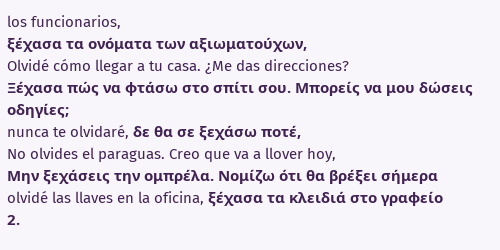los funcionarios,
ξέχασα τα ονόματα των αξιωματούχων,
Olvidé cómo llegar a tu casa. ¿Me das direcciones?
Ξέχασα πώς να φτάσω στο σπίτι σου. Μπορείς να μου δώσεις οδηγίες;
nunca te olvidaré, δε θα σε ξεχάσω ποτέ,
No olvides el paraguas. Creo que va a llover hoy,
Μην ξεχάσεις την ομπρέλα. Νομίζω ότι θα βρέξει σήμερα
olvidé las llaves en la oficina, ξέχασα τα κλειδιά στο γραφείο
2.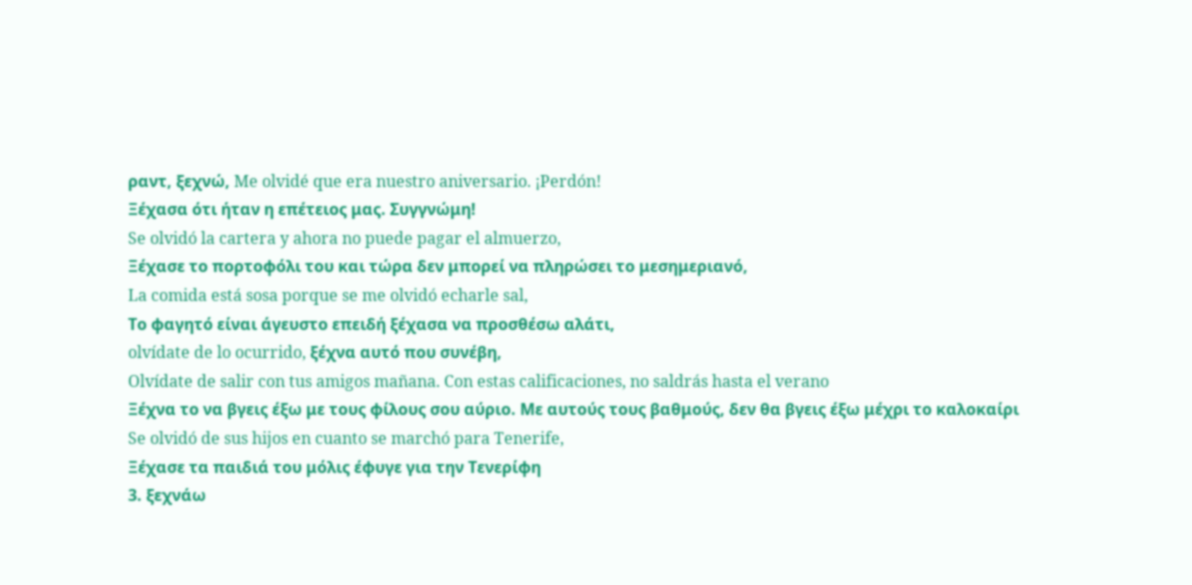ραντ, ξεχνώ, Me olvidé que era nuestro aniversario. ¡Perdón!
Ξέχασα ότι ήταν η επέτειος μας. Συγγνώμη!
Se olvidó la cartera y ahora no puede pagar el almuerzo,
Ξέχασε το πορτοφόλι του και τώρα δεν μπορεί να πληρώσει το μεσημεριανό,
La comida está sosa porque se me olvidó echarle sal,
Το φαγητό είναι άγευστο επειδή ξέχασα να προσθέσω αλάτι,
olvídate de lo ocurrido, ξέχνα αυτό που συνέβη,
Olvídate de salir con tus amigos mañana. Con estas calificaciones, no saldrás hasta el verano
Ξέχνα το να βγεις έξω με τους φίλους σου αύριο. Με αυτούς τους βαθμούς, δεν θα βγεις έξω μέχρι το καλοκαίρι
Se olvidó de sus hijos en cuanto se marchó para Tenerife,
Ξέχασε τα παιδιά του μόλις έφυγε για την Τενερίφη
3. ξεχνάω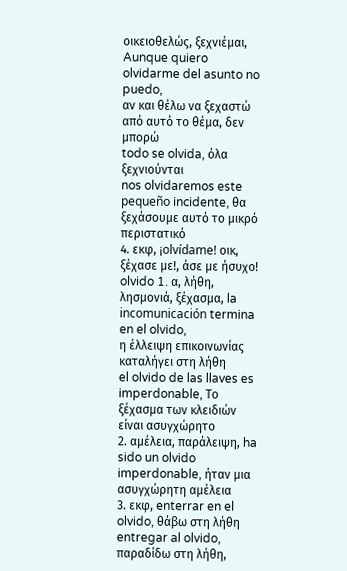οικειοθελώς, ξεχνιέμαι, Aunque quiero olvidarme del asunto no puedo,
αν και θέλω να ξεχαστώ από αυτό το θέμα, δεν μπορώ
todo se olvida, όλα ξεχνιούνται
nos olvidaremos este pequeño incidente, θα ξεχάσουμε αυτό το μικρό περιστατικό
4. εκφ, ¡olvídame! οικ, ξέχασε με!, άσε με ήσυχο!
olvido 1. α, λήθη, λησμονιά, ξέχασμα, la incomunicación termina en el olvido,
η έλλειψη επικοινωνίας καταλήγει στη λήθη
el olvido de las llaves es imperdonable, Το ξέχασμα των κλειδιών είναι ασυγχώρητο
2. αμέλεια, παράλειψη, ha sido un olvido imperdonable, ήταν μια ασυγχώρητη αμέλεια
3. εκφ, enterrar en el olvido, θάβω στη λήθη
entregar al olvido, παραδίδω στη λήθη,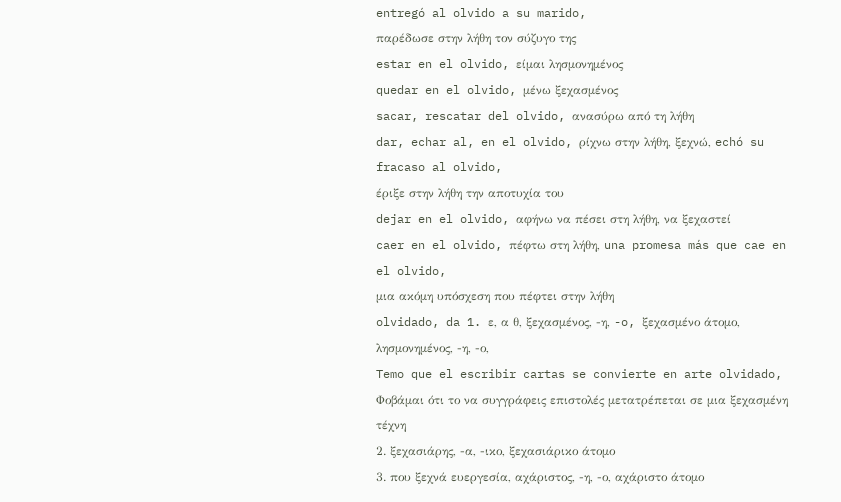entregó al olvido a su marido,
παρέδωσε στην λήθη τον σύζυγο της
estar en el olvido, είμαι λησμονημένος
quedar en el olvido, μένω ξεχασμένος
sacar, rescatar del olvido, ανασύρω από τη λήθη
dar, echar al, en el olvido, ρίχνω στην λήθη, ξεχνώ, echó su fracaso al olvido,
έριξε στην λήθη την αποτυχία του
dejar en el olvido, αφήνω να πέσει στη λήθη, να ξεχαστεί
caer en el olvido, πέφτω στη λήθη, una promesa más que cae en el olvido,
μια ακόμη υπόσχεση που πέφτει στην λήθη
olvidado, da 1. ε, α θ, ξεχασμένος, -η, -o, ξεχασμένο άτομο, λησμονημένος, -η, -ο,
Temo que el escribir cartas se convierte en arte olvidado,
Φοβάμαι ότι το να συγγράφεις επιστολές μετατρέπεται σε μια ξεχασμένη τέχνη
2. ξεχασιάρης, -α, -ικο, ξεχασιάρικο άτομο
3. που ξεχνά ευεργεσία, αχάριστος, -η, -ο, αχάριστο άτομο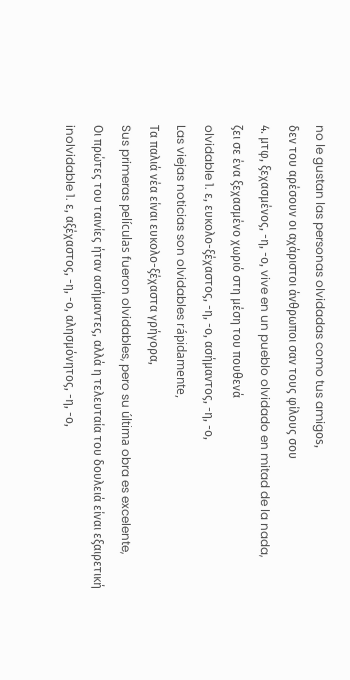no le gustan las personas olvidadas como tus amigοs,
δεν του αρέσουν οι αχάριστοι άνθρωποι σαν τους φίλους σου
4. μτφ, ξεχασμένος, -η, -ο, vive en un pueblo olvidado en mitad de la nada,
ζει σε ένα ξεχασμένο χωριό στη μέση του πουθενά
olvidable 1. ε, ευκολο-ξέχαστος, -η, -ο, ασήμαντος, -η, -ο,
Las viejas noticias son olvidables rápidamente,
Τα παλιά νέα είναι ευκολο-ξέχαστα γρήγορα,
Sus primeras películas fueron olvidables, pero su última obra es excelente,
Οι πρώτες του ταινίες ήταν ασήμαντες, αλλά η τελευταία του δουλειά είναι εξαιρετική
inolvidable 1. ε, αξέχαστος, -η, -ο, αλησμόνητος, -η, -ο,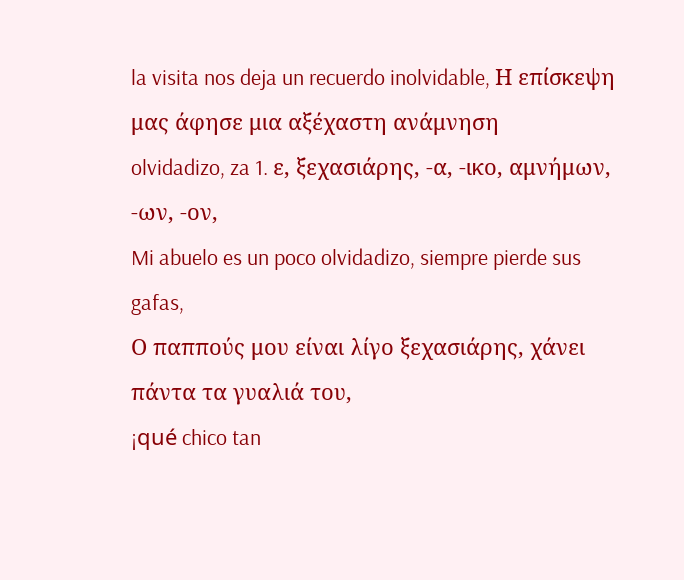la visita nos deja un recuerdo inolvidable, Η επίσκεψη μας άφησε μια αξέχαστη ανάμνηση
olvidadizo, za 1. ε, ξεχασιάρης, -α, -ικο, αμνήμων, -ων, -ον,
Mi abuelo es un poco olvidadizo, siempre pierde sus gafas,
Ο παππούς μου είναι λίγο ξεχασιάρης, χάνει πάντα τα γυαλιά του,
¡qué chico tan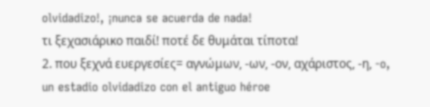olvidadizo!, ¡nunca se acuerda de nada!
τι ξεχασιάρικο παιδί! ποτέ δε θυμάται τίποτα!
2. που ξεχνά ευεργεσίες= αγνώμων, -ων, -ον, αχάριστος, -η, -o,
un estadio olvidadizo con el antiguo héroe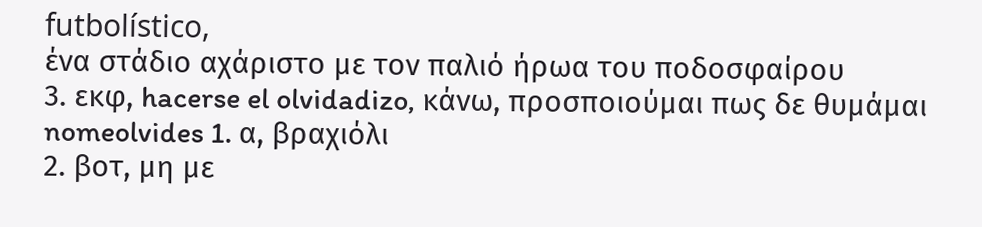futbolístico,
ένα στάδιο αχάριστο με τον παλιό ήρωα του ποδοσφαίρου
3. εκφ, hacerse el olvidadizo, κάνω, προσποιούμαι πως δε θυμάμαι
nomeolvides 1. α, βραχιόλι
2. βοτ, μη με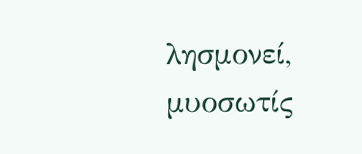λησμονεί, μυοσωτίς